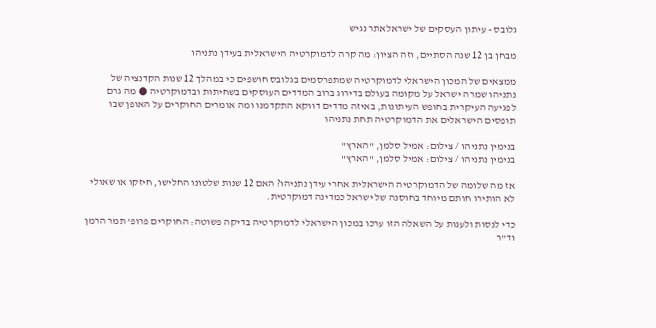גלובס - עיתון העסקים של ישראלאתר נגיש

מבחן בן 12 שנה הסתיים, וזה הציון: מה קרה לדמוקרטיה הישראלית בעידן נתניהו

ממצאים של המכון הישראלי לדמוקרטיה שמתפרסמים בגלובס חושפים כי במהלך 12 שנות הקדנציה של נתניהו שמרה ישראל על מקומה בעולם בדירוג ברוב המדדים העוסקים בשחיתות ובדמוקרטיה ● מה גרם לפגיעה העיקרית בחופש העיתונות, באיזה מדדים דווקא התקדמנו ומה אומרים החוקרים על האופן שבו תופסים הישראלים את הדמוקרטיה תחת נתניהו

בנימין נתניהו / צילום: אמיל סלמן, "הארץ"
בנימין נתניהו / צילום: אמיל סלמן, "הארץ"

אז מה שלומה של הדמוקרטיה הישראלית אחרי עידן נתניהו? האם 12 שנות שלטונו החלישו, חיזקו או שאולי לא הותירו חותם מיוחד בחוסנה של ישראל כמדינה דמוקרטית.

כדי לנסות ולענות על השאלה הזו ערכו במכון הישראלי לדמוקרטיה בדיקה פשוטה: החוקרים פרופ’ תמר הרמן וד"ר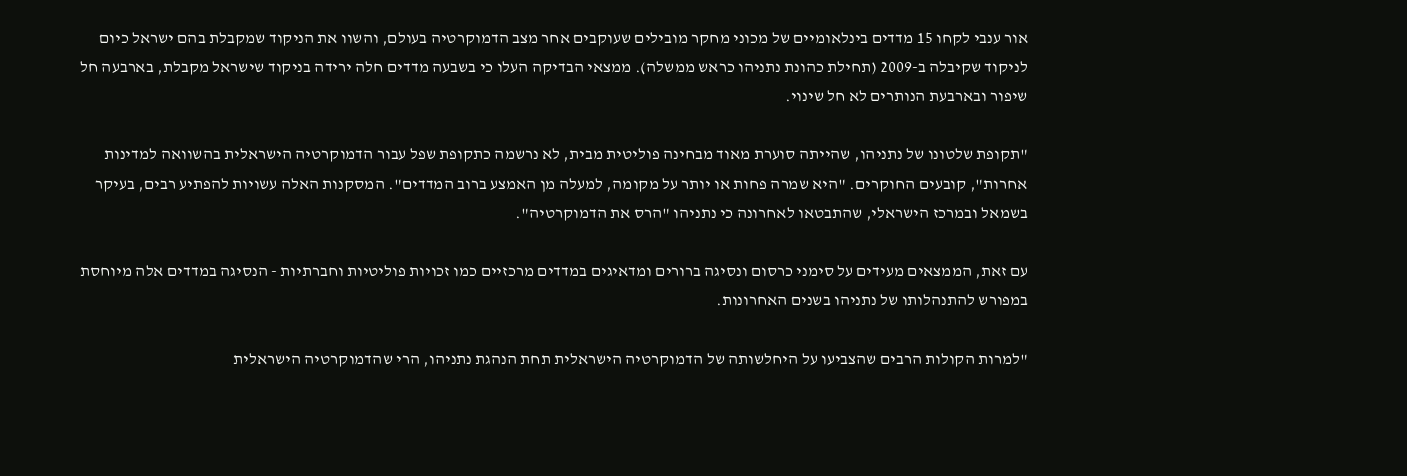אור ענבי לקחו 15 מדדים בינלאומיים של מכוני מחקר מובילים שעוקבים אחר מצב הדמוקרטיה בעולם, והשוו את הניקוד שמקבלת בהם ישראל כיום לניקוד שקיבלה ב-2009 (תחילת כהונת נתניהו כראש ממשלה). ממצאי הבדיקה העלו כי בשבעה מדדים חלה ירידה בניקוד שישראל מקבלת, בארבעה חל שיפור ובארבעת הנותרים לא חל שינוי.

"תקופת שלטונו של נתניהו, שהייתה סוערת מאוד מבחינה פוליטית מבית, לא נרשמה כתקופת שפל עבור הדמוקרטיה הישראלית בהשוואה למדינות אחרות", קובעים החוקרים. "היא שמרה פחות או יותר על מקומה, למעלה מן האמצע ברוב המדדים". המסקנות האלה עשויות להפתיע רבים, בעיקר בשמאל ובמרכז הישראלי, שהתבטאו לאחרונה כי נתניהו "הרס את הדמוקרטיה".

עם זאת, הממצאים מעידים על סימני כרסום ונסיגה ברורים ומדאיגים במדדים מרכזיים כמו זכויות פוליטיות וחברתיות - הנסיגה במדדים אלה מיוחסת במפורש להתנהלותו של נתניהו בשנים האחרונות.

"למרות הקולות הרבים שהצביעו על היחלשותה של הדמוקרטיה הישראלית תחת הנהגת נתניהו, הרי שהדמוקרטיה הישראלית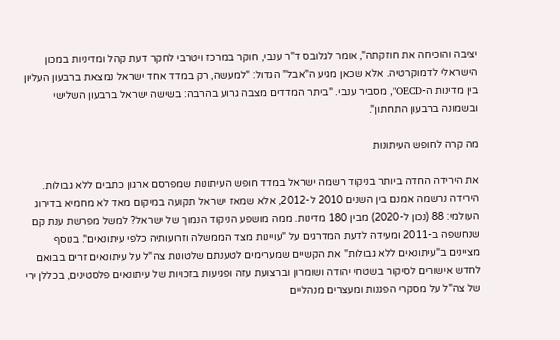יציבה והוכיחה את חוזקתה", אומר לגלובס ד"ר ענבי, חוקר במרכז ויטרבי לחקר דעת קהל ומדיניות במכון הישראלי לדמוקרטיה. אלא שכאן מגיע ה"אבל" הגדול: "למעשה, רק במדד אחד ישראל נמצאת ברבעון העליון בין מדינות ה-OECD", מסביר ענבי. "ביתר המדדים מצבה גרוע בהרבה: בשישה ישראל ברבעון השלישי ובשמונה ברבעון התחתון".

מה קרה לחופש העיתונות

את הירידה החדה ביותר בניקוד רשמה ישראל במדד חופש העיתונות שמפרסם ארגון כתבים ללא גבולות. הירידה נרשמה אמנם בין השנים 2010 ל-2012, אלא שמאז ישראל תקועה במיקום מאד לא מחמיא בדירוג העולמי: 88 (נכון ל-2020) מבין 180 מדינות. ממה מושפע הניקוד הנמוך של ישראל? למשל מפרשת ענת קם שנחשפה ב-2011 ומעידה לדעת המדרגים על "עויינות מצד הממשלה וזרועותיה כלפי עיתונאים". בנוסף מציינים ב"עיתונאים ללא גבולות" את הקשיים שמערימים לטענתם שלטונות צה"ל על עיתונאים זרים בבואם לחדש אישורים לסיקור בשטחי יהודה ושומרון וברצועת עזה ופגיעות בזכויות של עיתונאים פלסטינים, בכללן ירי של צה"ל על מסקרי הפגנות ומעצרים מנהליים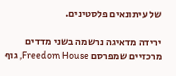של עיתונאים פלסטינים.

ירידה מדאיגה נרשמה בשני מדדים מרכזיים שמפרסם Freedom House, גוף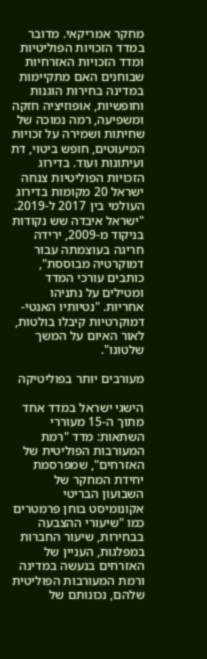מחקר אמריקאי. מדובר במדד הזכויות הפוליטיות ומדד הזכויות האזרחיות שבוחנים האם מתקיימות במדינה בחירות הוגנות וחופשיות, אופוזיציה חזקה ומשפיעה, רמה נמוכה של שחיתות ושמירה על זכויות המיעוטים, חופש ביטוי, דת ועיתונות ועוד. בדירוג הזכויות הפוליטיות צנחה ישראל 20 מקומות בדירוג העולמי בין 2017 ל-2019. "ישראל איבדה שש נקודות בניקוד מ-2009, ירידה חריגה בעוצמתה עבור דמוקרטיה מבוססת", כותבים עורכי המדד ומטילים על נתניהו אחריות. "נטיותיו האנטי-דמוקרטיות קיבלו בולטות, לאור האיום על המשך שלטונו".

מעורבים יותר בפוליטיקה

הישגי ישראל במדד אחד מתוך ה-15 מעוררי השתאות: מדד "רמת המעורבות הפוליטית של האזרחים", שמפרסמת יחידת המחקר של השבועון הבריטי אקונומיסט בוחן פרמטרים כמו "שיעורי ההצבעה בבחירות, שיעור החברּות במפלגות, העניין של האזרחים בנעשה במדינה ורמת המעורבות הפוליטית שלהם, נכונותם של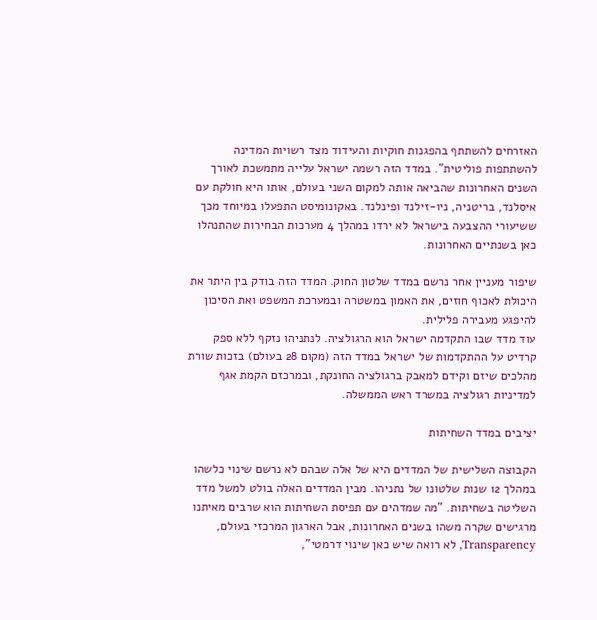האזרחים להשתתף בהפגנות חוקיות והעידוד מצד רשויות המדינה להשתתפות פוליטית". במדד הזה רשמה ישראל עלייה מתמשכת לאורך השנים האחרונות שהביאה אותה למקום השני בעולם, אותו היא חולקת עם איסלנד, בריטניה, ניו-זילנד ופינלנד. באקונומיסט התפעלו במיוחד מכך ששיעורי ההצבעה בישראל לא ירדו במהלך 4 מערכות הבחירות שהתנהלו כאן בשנתיים האחרונות.

שיפור מעניין אחר נרשם במדד שלטון החוק. המדד הזה בודק בין היתר את היכולת לאכוף חוזים, את האמון במשטרה ובמערכת המשפט ואת הסיכון להיפגע מעבירה פלילית.
עוד מדד שבו התקדמה ישראל הוא הרגולציה. לנתניהו נזקף ללא ספק קרדיט על ההתקדמות של ישראל במדד הזה (מקום 28 בעולם) בזכות שורת מהלכים שיזם וקידם למאבק ברגולציה החונקת, ובמרכזם הקמת אגף למדיניות רגולציה במשרד ראש הממשלה.

יציבים במדד השחיתות

הקבוצה השלישית של המדדים היא של אלה שבהם לא נרשם שינוי כלשהו במהלך 12 שנות שלטונו של נתניהו. מבין המדדים האלה בולט למשל מדד השליטה בשחיתות. "מה שמדהים עם תפיסת השחיתות הוא שרבים מאיתנו מרגישים שקרה משהו בשנים האחרונות, אבל הארגון המרכזי בעולם, Transparency, לא רואה שיש כאן שינוי דרמטי",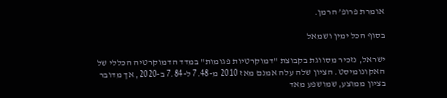אומרת פרופ’ הרמן.

בסוף הכל ימין ושמאל

ישראל, נזכיר מסווגת בקבוצת "דמוקרטיות פגומות" במדד הדמוקרטיה הכללי של האקונומיסט. הציון שלה עלה אמנם מאז 2010 מ-7.48 ל-7.84 ב-2020, אך מדובר בציון ממוצע, שמושפע מאד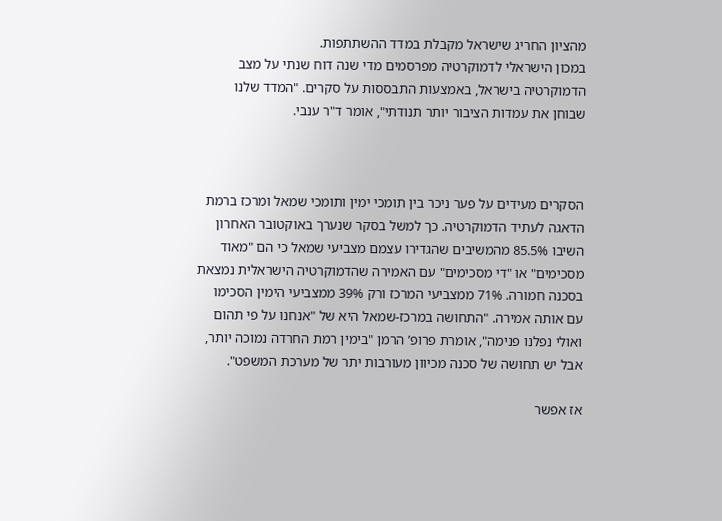מהציון החריג שישראל מקבלת במדד ההשתתפות.
במכון הישראלי לדמוקרטיה מפרסמים מדי שנה דוח שנתי על מצב הדמוקרטיה בישראל, באמצעות התבססות על סקרים. "המדד שלנו שבוחן את עמדות הציבור יותר תנודתי", אומר ד"ר ענבי.



הסקרים מעידים על פער ניכר בין תומכי ימין ותומכי שמאל ומרכז ברמת הדאגה לעתיד הדמוקרטיה. כך למשל בסקר שנערך באוקטובר האחרון השיבו 85.5% מהמשיבים שהגדירו עצמם מצביעי שמאל כי הם "מאוד מסכימים" או "די מסכימים" עם האמירה שהדמוקרטיה הישראלית נמצאת בסכנה חמורה. 71% ממצביעי המרכז ורק 39% ממצביעי הימין הסכימו עם אותה אמירה. "התחושה במרכז-שמאל היא של "אנחנו על פי תהום ואולי נפלנו פנימה", אומרת פרופ’ הרמן "בימין רמת החרדה נמוכה יותר, אבל יש תחושה של סכנה מכיוון מעורבות יתר של מערכת המשפט".

אז אפשר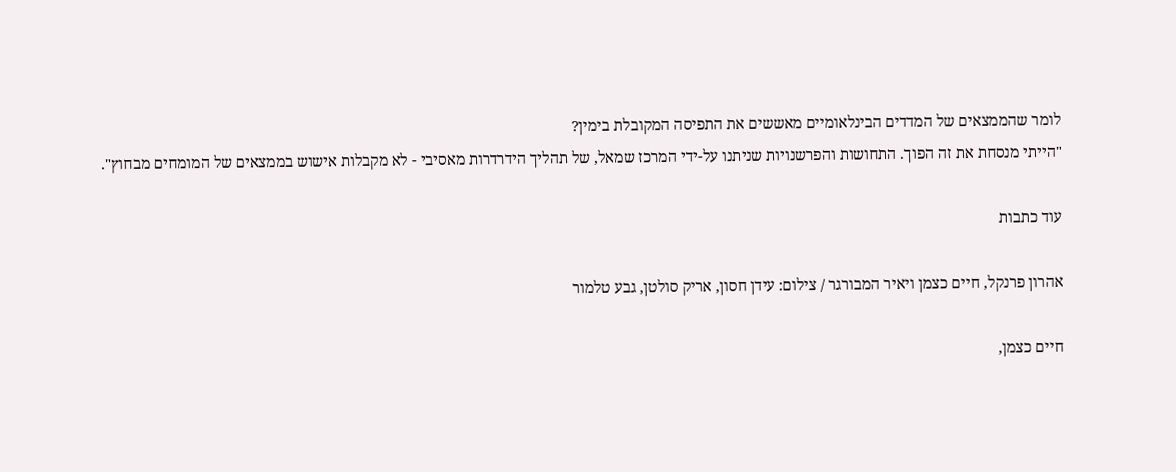לומר שהממצאים של המדדים הבינלאומיים מאששים את התפיסה המקובלת בימין?
"הייתי מנסחת את זה הפוך. התחושות והפרשנויות שניתנו על-ידי המרכז שמאל, של תהליך הידרדרות מאסיבי - לא מקבלות אישוש בממצאים של המומחים מבחוץ".

עוד כתבות

אהרון פרנקל, חיים כצמן ויאיר המבורגר / צילום: עידן חסון, אריק סולטן, גבע טלמור

חיים כצמן,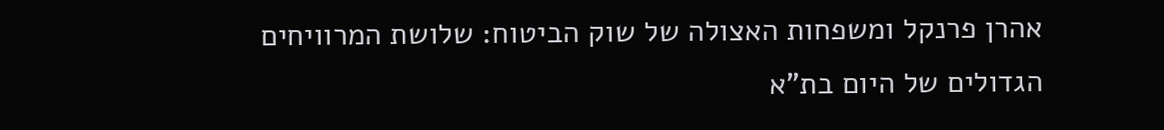אהרן פרנקל ומשפחות האצולה של שוק הביטוח: שלושת המרוויחים הגדולים של היום בת"א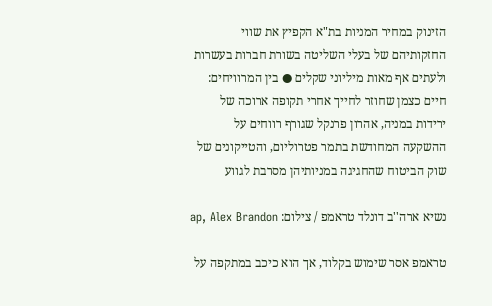הזינוק במחיר המניות בת"א הקפיץ את שווי החזקותיהם של בעלי השליטה בשורת חברות בעשרות ולעתים אף מאות מיליוני שקלים ● בין המרוויחים: חיים כצמן שחוזר לחייך אחרי תקופה ארוכה של ירידות במניה, אהרון פרנקל שגורף רווחים על ההשקעה המחודשת בתמר פטרוליום, והטייקונים של שוק הביטוח שהחגיגה במניותיהן מסרבת לגווע

נשיא ארה''ב דונלד טראמפ / צילום: ap, Alex Brandon

טראמפ אסר שימוש בקלוד, אך הוא כיכב במתקפה על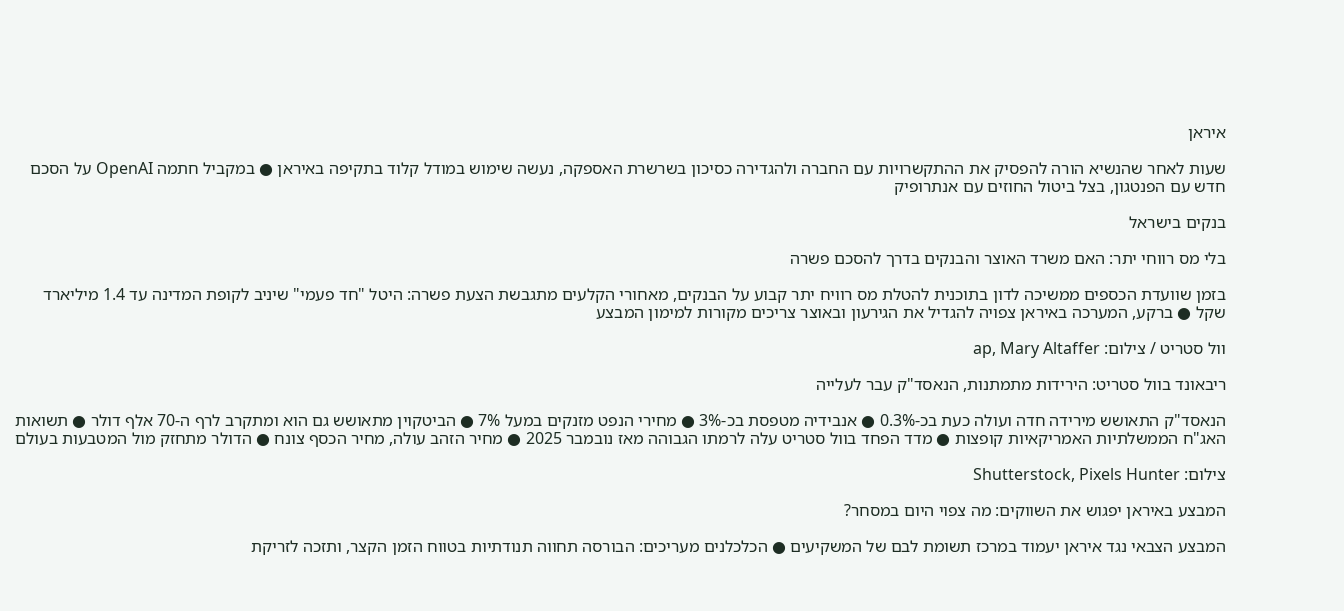איראן

שעות לאחר שהנשיא הורה להפסיק את ההתקשרויות עם החברה ולהגדירה כסיכון בשרשרת האספקה, נעשה שימוש במודל קלוד בתקיפה באיראן ● במקביל חתמה OpenAI על הסכם חדש עם הפנטגון, בצל ביטול החוזים עם אנתרופיק

בנקים בישראל

בלי מס רווחי יתר: האם משרד האוצר והבנקים בדרך להסכם פשרה

בזמן שוועדת הכספים ממשיכה לדון בתוכנית להטלת מס רוויח יתר קבוע על הבנקים, מאחורי הקלעים מתגבשת הצעת פשרה: היטל "חד פעמי" שיניב לקופת המדינה עד 1.4 מיליארד שקל ● ברקע, המערכה באיראן צפויה להגדיל את הגירעון ובאוצר צריכים מקורות למימון המבצע

וול סטריט / צילום: ap, Mary Altaffer

ריבאונד בוול סטריט: הירידות מתמתנות, הנאסד"ק עבר לעלייה

הנאסד"ק התאושש מירידה חדה ועולה כעת בכ-0.3% ● אנבידיה מטפסת בכ-3% ● מחירי הנפט מזנקים במעל 7% ● הביטקוין מתאושש גם הוא ומתקרב לרף ה-70 אלף דולר ● תשואות האג"ח הממשלתיות האמריקאיות קופצות ● מדד הפחד בוול סטריט עלה לרמתו הגבוהה מאז נובמבר 2025 ● מחיר הזהב עולה, מחיר הכסף צונח ● הדולר מתחזק מול המטבעות בעולם

צילום: Shutterstock, Pixels Hunter

המבצע באיראן יפגוש את השווקים: מה צפוי היום במסחר?

המבצע הצבאי נגד איראן יעמוד במרכז תשומת לבם של המשקיעים ● הכלכלנים מעריכים: הבורסה תחווה תנודתיות בטווח הזמן הקצר, ותזכה לזריקת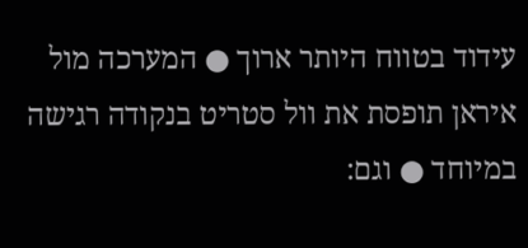עידוד בטווח היותר ארוך ● המערכה מול איראן תופסת את וול סטריט בנקודה רגישה במיוחד ● וגם: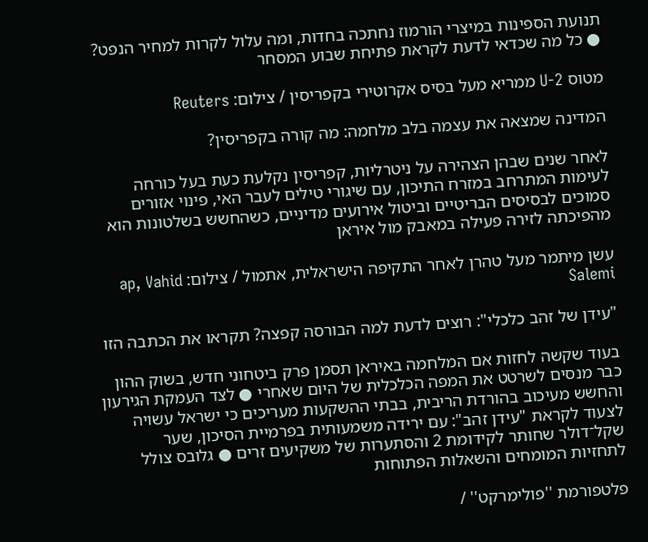תנועת הספינות במיצרי הורמוז נחתכה בחדות, ומה עלול לקרות למחיר הנפט? ● כל מה שכדאי לדעת לקראת פתיחת שבוע המסחר

מטוס U-2 ממריא מעל בסיס אקרוטירי בקפריסין / צילום: Reuters

המדינה שמצאה את עצמה בלב מלחמה: מה קורה בקפריסין?

לאחר שנים שבהן הצהירה על ניטרליות, קפריסין נקלעת כעת בעל כורחה לעימות המתרחב במזרח התיכון, עם שיגורי טילים לעבר האי, פינוי אזורים סמוכים לבסיסים הבריטיים וביטול אירועים מדיניים, כשהחשש בשלטונות הוא מהפיכתה לזירה פעילה במאבק מול איראן

עשן מיתמר מעל טהרן לאחר התקיפה הישראלית, אתמול / צילום: ap, Vahid Salemi

"עידן של זהב כלכלי": רוצים לדעת למה הבורסה קפצה? תקראו את הכתבה הזו

בעוד שקשה לחזות אם המלחמה באיראן תסמן פרק ביטחוני חדש, בשוק ההון כבר מנסים לשרטט את המפה הכלכלית של היום שאחרי ● לצד העמקת הגירעון והחשש מעיכוב בהורדת הריבית, בבתי ההשקעות מעריכים כי ישראל עשויה לצעוד לקראת "עידן זהב": עם ירידה משמעותית בפרמיית הסיכון, שער שקל־דולר שחותר לקידומת 2 והסתערות של משקיעים זרים ● גלובס צולל לתחזיות המומחים והשאלות הפתוחות

פלטפורמת ''פולימרקט'' /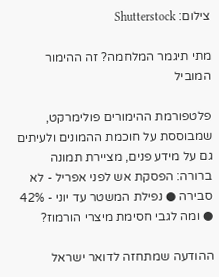צילום: Shutterstock

מתי תיגמר המלחמה? זה ההימור המוביל

פלטפורמת ההימורים פולימרקט, שמבוססת על חוכמת ההמונים ולעיתים גם על מידע פנים, מציירת תמונה ברורה: הפסקת אש לפני אפריל - לא סבירה ● נפילת המשטר עד יוני - 42% ● ומה לגבי חסימת מיצרי הורמוז?

ההודעה שמתחזה לדואר ישראל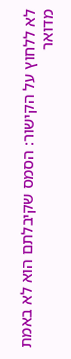לא ללחוץ על הקישור: הסמס שקיבלתם הוא לא באמת מדואר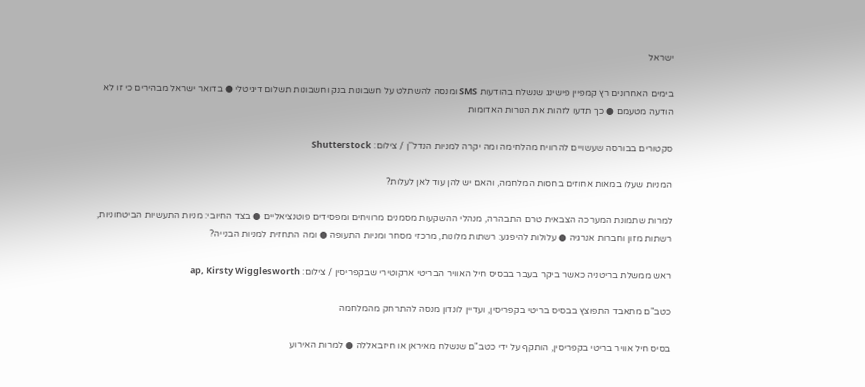ישראל

בימים האחרונים רץ קמפיין פישינג שנשלח בהודעות SMS ומנסה להשתלט על חשבונות בנק וחשבונות תשלום דיגיטלי ● בדואר ישראל מבהירים כי זו לא הודעה מטעמם ● כך תדעו לזהות את הנורות האדומות

סקטורים בבורסה שעשויים להרוויח מהלחימה ומה יקרה למניות הנדל''ן / צילום: Shutterstock

המניות שעלו במאות אחוזים בחסות המלחמה, והאם יש להן עוד לאן לעלות?

למרות שתמונת המערכה הצבאית טרם התבהרה, מנהלי ההשקעות מסמנים מרוויחים ומפסידים פוטנציאליים ● בצד החיובי: מניות התעשיות הביטחוניות, רשתות מזון וחברות אנרגיה ● עלולות להיפגע: רשתות מלונות, מרכזי מסחר ומניות התעופה ● ומה התחזית למניות הבנייה?

ראש ממשלת בריטניה כאשר ביקר בעבר בבסיס חיל האוויר הבריטי ארקוטירי שבקפריסין / צילום: ap, Kirsty Wigglesworth

כטב"ם מתאבד התפוצץ בבסיס בריטי בקפריסין, ועדיין לונדון מנסה להתרחק מהמלחמה

בסיס חיל אוויר בריטי בקפריסין, הותקף על ידי כטב"ם שנשלח מאיראן או חיזבאללה ● למרות האירוע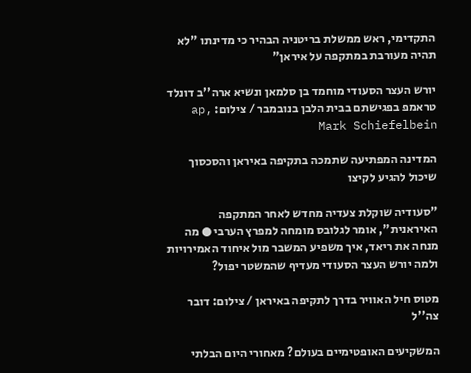התקדימי, ראש ממשלת בריטניה הבהיר כי מדינתו "לא תהיה מעורבת במתקפה על איראן"

יורש העצר הסעודי מוחמד בן סלמאן ונשיא ארה''ב דונלד טראמפ בפגישתם בבית הלבן בנובמבר / צילום: ap, Mark Schiefelbein

המדינה המפתיעה שתמכה בתקיפה באיראן והסכסוך שיכול להגיע לקיצו

"סעודיה שוקלת צעדיה מחדש לאחר המתקפה האיראנית", אומר לגלובס מומחה למפרץ הערבי ● מה מנחה את ריאד, איך משפיע המשבר מול איחוד האמירויות ולמה יורש העצר הסעודי מעדיף שהמשטר יפול?

מטוס חיל האוויר בדרך לתקיפה באיראן / צילום: דובר צה''ל

המשקיעים האופטימיים בעולם? מאחורי היום הבלתי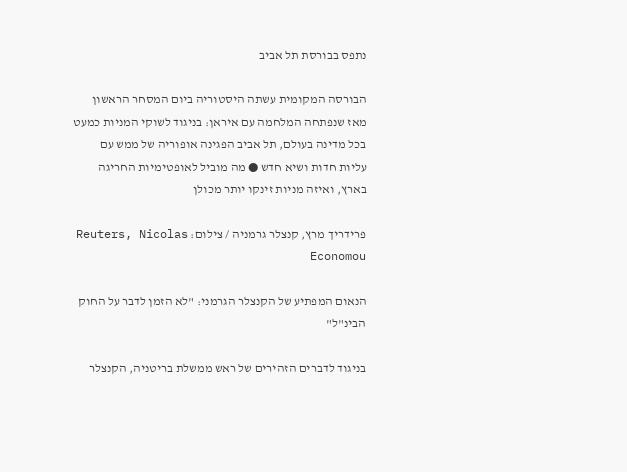נתפס בבורסת תל אביב

הבורסה המקומית עשתה היסטוריה ביום המסחר הראשון מאז שנפתחה המלחמה עם איראן: בניגוד לשוקי המניות כמעט בכל מדינה בעולם, תל אביב הפגינה אופוריה של ממש עם עליות חדות ושיא חדש ● מה מוביל לאופטימיות החריגה בארץ, ואיזה מניות זינקו יותר מכולן

פרידריך מרץ, קנצלר גרמניה / צילום: Reuters, Nicolas Economou

הנאום המפתיע של הקנצלר הגרמני: "לא הזמן לדבר על החוק הבינ"ל"

בניגוד לדברים הזהירים של ראש ממשלת בריטניה, הקנצלר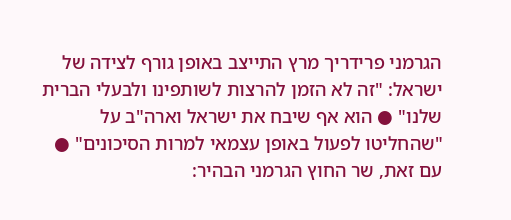הגרמני פרידריך מרץ התייצב באופן גורף לצידה של ישראל: "זה לא הזמן להרצות לשותפינו ולבעלי הברית שלנו" ● הוא אף שיבח את ישראל וארה"ב על "שהחליטו לפעול באופן עצמאי למרות הסיכונים" ● עם זאת, שר החוץ הגרמני הבהיר: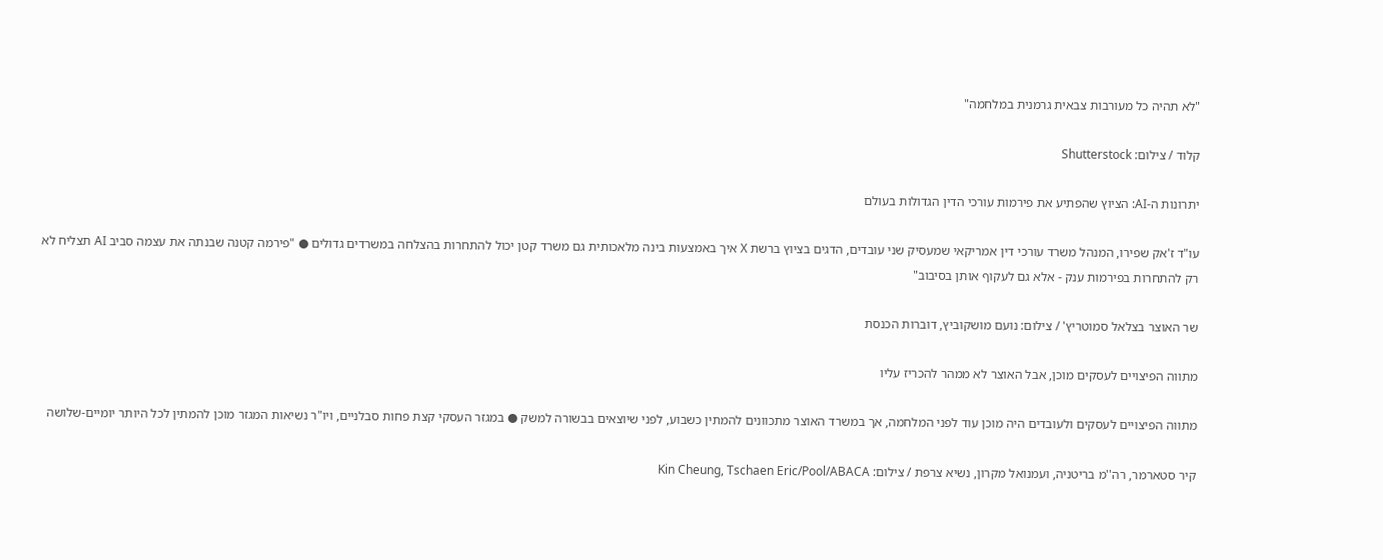"לא תהיה כל מעורבות צבאית גרמנית במלחמה"

קלוד / צילום: Shutterstock

יתרונות ה-AI: הציוץ שהפתיע את פירמות עורכי הדין הגדולות בעולם

עו"ד ז'אק שפירו, המנהל משרד עורכי דין אמריקאי שמעסיק שני עובדים, הדגים בציוץ ברשת X איך באמצעות בינה מלאכותית גם משרד קטן יכול להתחרות בהצלחה במשרדים גדולים ● "פירמה קטנה שבנתה את עצמה סביב AI תצליח לא רק להתחרות בפירמות ענק - אלא גם לעקוף אותן בסיבוב"

שר האוצר בצלאל סמוטריץ' / צילום: נועם מושקוביץ, דוברות הכנסת

מתווה הפיצויים לעסקים מוכן, אבל האוצר לא ממהר להכריז עליו

מתווה הפיצויים לעסקים ולעובדים היה מוכן עוד לפני המלחמה, אך במשרד האוצר מתכוונים להמתין כשבוע, לפני שיוצאים בבשורה למשק ● במגזר העסקי קצת פחות סבלניים, ויו"ר נשיאות המגזר מוכן להמתין לכל היותר יומיים-שלושה

קיר סטארמר, רה''מ בריטניה, ועמנואל מקרון, נשיא צרפת / צילום: Kin Cheung, Tschaen Eric/Pool/ABACA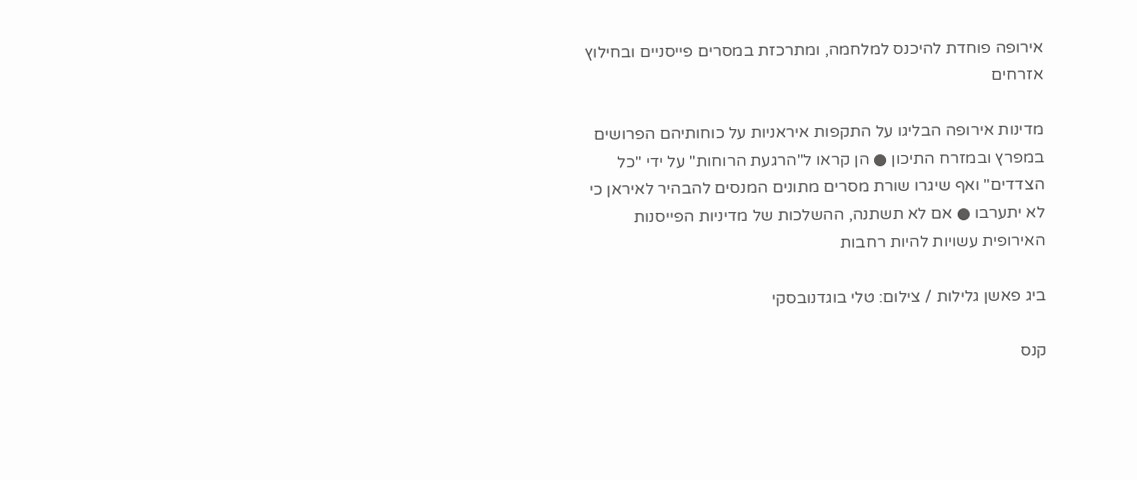אירופה פוחדת להיכנס למלחמה, ומתרכזת במסרים פייסניים ובחילוץ אזרחים

מדינות אירופה הבליגו על התקפות איראניות על כוחותיהם הפרושים במפרץ ובמזרח התיכון ● הן קראו ל"הרגעת הרוחות" על ידי "כל הצדדים" ואף שיגרו שורת מסרים מתונים המנסים להבהיר לאיראן כי לא יתערבו ● אם לא תשתנה, ההשלכות של מדיניות הפייסנות האירופית עשויות להיות רחבות

ביג פאשן גלילות / צילום: טלי בוגדנובסקי

קנס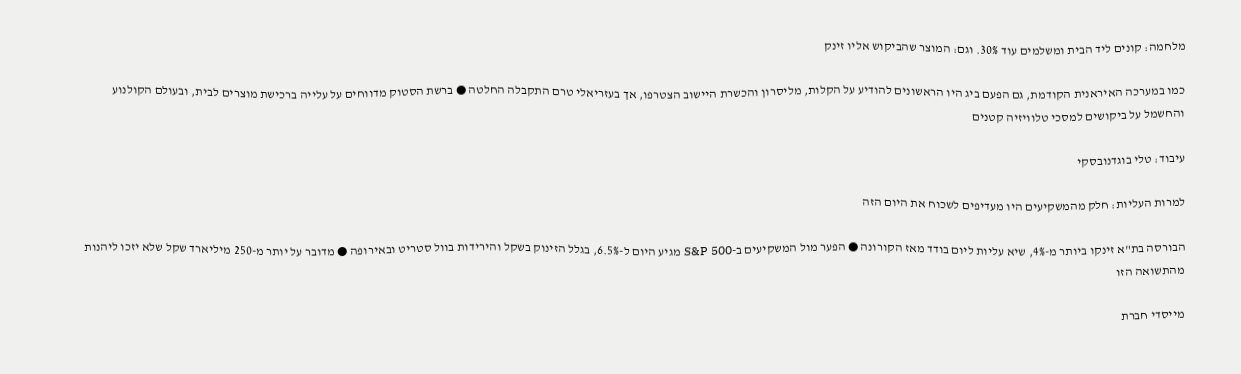מלחמה: קונים ליד הבית ומשלמים עוד 30%. וגם: המוצר שהביקוש אליו זינק

כמו במערכה האיראנית הקודמת, גם הפעם ביג היו הראשונים להודיע על הקלות, מליסרון והכשרת היישוב הצטרפו, אך בעזריאלי טרם התקבלה החלטה ● ברשת הסטוק מדווחים על עלייה ברכישת מוצרים לבית, ובעולם הקולנוע והחשמל על ביקושים למסכי טלוויזיה קטנים

עיבוד: טלי בוגדנובסקי

למרות העליות: חלק מהמשקיעים היו מעדיפים לשכוח את היום הזה

הבורסה בת"א זינקו ביותר מ-4%, שיא עליות ליום בודד מאז הקורונה ● הפער מול המשקיעים ב-S&P 500 מגיע היום ל-6.5%, בגלל הזינוק בשקל והירידות בוול סטריט ובאירופה ● מדובר על יותר מ-250 מיליארד שקל שלא יזכו ליהנות מהתשואה הזו

מייסדי חברת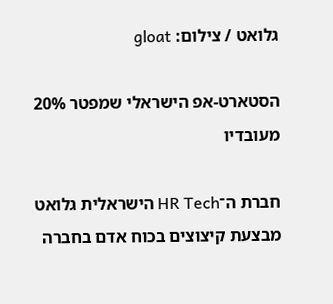גלואט / צילום: gloat

הסטארט-אפ הישראלי שמפטר 20% מעובדיו

חברת ה־HR Tech הישראלית גלואט מבצעת קיצוצים בכוח אדם בחברה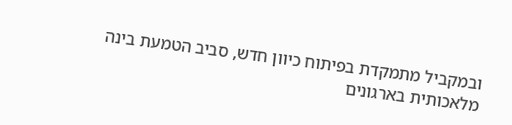ובמקביל מתמקדת בפיתוח כיוון חדש, סביב הטמעת בינה מלאכותית בארגונים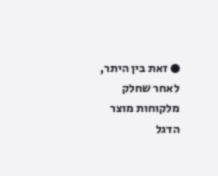● זאת בין היתר, לאחר שחלק מלקוחות מוצר הדגל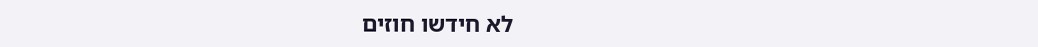לא חידשו חוזים